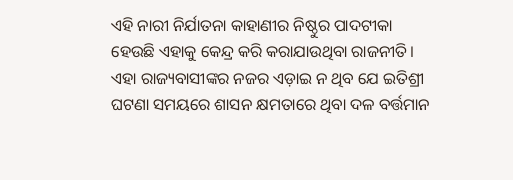ଏହି ନାରୀ ନିର୍ଯାତନା କାହାଣୀର ନିଷ୍ଠୁର ପାଦଟୀକା ହେଉଛି ଏହାକୁ କେନ୍ଦ୍ର କରି କରାଯାଉଥିବା ରାଜନୀତି। ଏହା ରାଜ୍ୟବାସୀଙ୍କର ନଜର ଏଡ଼ାଇ ନ ଥିବ ଯେ ଇତିଶ୍ରୀ ଘଟଣା ସମୟରେ ଶାସନ କ୍ଷମତାରେ ଥିବା ଦଳ ବର୍ତ୍ତମାନ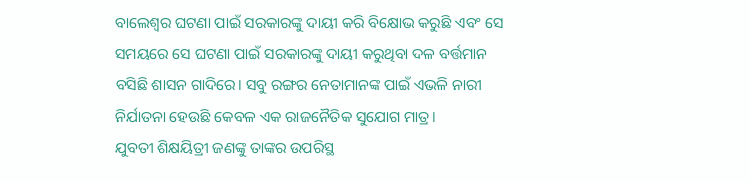ବାଲେଶ୍ବର ଘଟଣା ପାଇଁ ସରକାରଙ୍କୁ ଦାୟୀ କରି ବିକ୍ଷୋଭ କରୁଛି ଏବଂ ସେ ସମୟରେ ସେ ଘଟଣା ପାଇଁ ସରକାରଙ୍କୁ ଦାୟୀ କରୁଥିବା ଦଳ ବର୍ତ୍ତମାନ ବସିଛି ଶାସନ ଗାଦିରେ। ସବୁ ରଙ୍ଗର ନେତାମାନଙ୍କ ପାଇଁ ଏଭଳି ନାରୀ ନିର୍ଯାତନା ହେଉଛି କେବଳ ଏକ ରାଜନୈତିକ ସୁଯୋଗ ମାତ୍ର।
ଯୁବତୀ ଶିକ୍ଷୟିତ୍ରୀ ଜଣଙ୍କୁ ତାଙ୍କର ଉପରିସ୍ଥ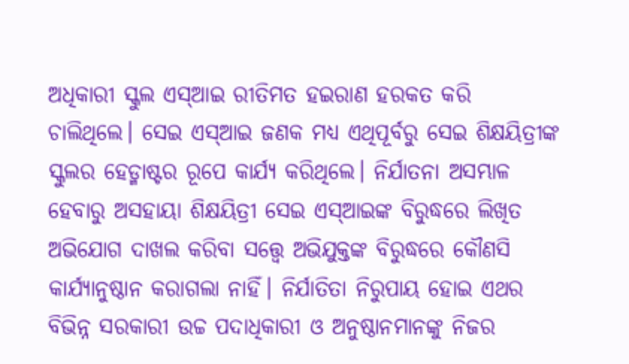ଅଧିକାରୀ ସ୍କୁଲ ଏସ୍ଆଇ ରୀତିମତ ହଇରାଣ ହରକତ କରି ଚାଲିଥିଲେ। ସେଇ ଏସ୍ଆଇ ଜଣକ ମଧ୍ୟ ଏଥିପୂର୍ବରୁ ସେଇ ଶିକ୍ଷୟିତ୍ରୀଙ୍କ ସ୍କୁଲର ହେଡ୍ମାଷ୍ଟର ରୂପେ କାର୍ଯ୍ୟ କରିଥିଲେ। ନିର୍ଯାତନା ଅସମ୍ଭାଳ ହେବାରୁ ଅସହାୟା ଶିକ୍ଷୟିତ୍ରୀ ସେଇ ଏସ୍ଆଇଙ୍କ ବିରୁଦ୍ଧରେ ଲିଖିତ ଅଭିଯୋଗ ଦାଖଲ କରିବା ସତ୍ତ୍ବେ ଅଭିଯୁକ୍ତଙ୍କ ବିରୁଦ୍ଧରେ କୌଣସି କାର୍ଯ୍ୟାନୁଷ୍ଠାନ କରାଗଲା ନାହିଁ। ନିର୍ଯାତିତା ନିରୁପାୟ ହୋଇ ଏଥର ବିଭିନ୍ନ ସରକାରୀ ଉଚ୍ଚ ପଦାଧିକାରୀ ଓ ଅନୁଷ୍ଠାନମାନଙ୍କୁ ନିଜର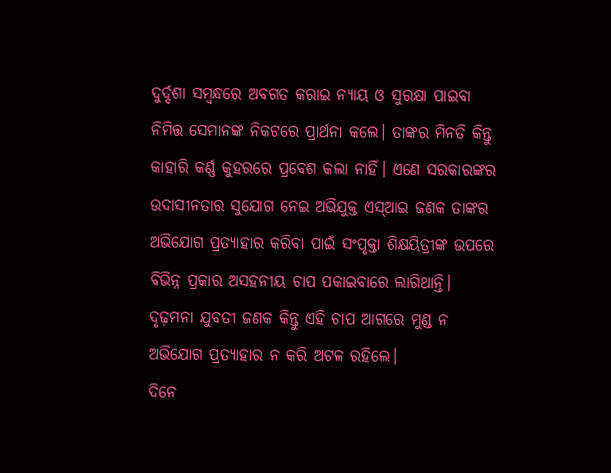ଦୁର୍ଦ୍ଦଶା ସମ୍ବନ୍ଧରେ ଅବଗତ କରାଇ ନ୍ୟାୟ ଓ ସୁରକ୍ଷା ପାଇବା ନିମିତ୍ତ ସେମାନଙ୍କ ନିକଟରେ ପ୍ରାର୍ଥନା କଲେ। ତାଙ୍କର ମିନତି କିନ୍ତୁ କାହାରି କର୍ଣ୍ଣ କୁହରରେ ପ୍ରବେଶ କଲା ନାହିଁ। ଏଣେ ସରକାରଙ୍କର ଉଦାସୀନତାର ସୁଯୋଗ ନେଇ ଅଭିଯୁକ୍ତ ଏସ୍ଆଇ ଜଣକ ତାଙ୍କର ଅଭିଯୋଗ ପ୍ରତ୍ୟାହାର କରିବା ପାଇଁ ସଂପୃକ୍ତା ଶିକ୍ଷୟିତ୍ରୀଙ୍କ ଉପରେ ବିଭିନ୍ନ ପ୍ରକାର ଅସହନୀୟ ଚାପ ପକାଇବାରେ ଲାଗିଥାନ୍ତି। ଦୃଢ଼ମନା ଯୁବତୀ ଜଣକ କିନ୍ତୁ ଏହି ଚାପ ଆଗରେ ମୁଣ୍ଡ ନ ଅଭିଯୋଗ ପ୍ରତ୍ୟାହାର ନ କରି ଅଟଳ ରହିଲେ।
ଦିନେ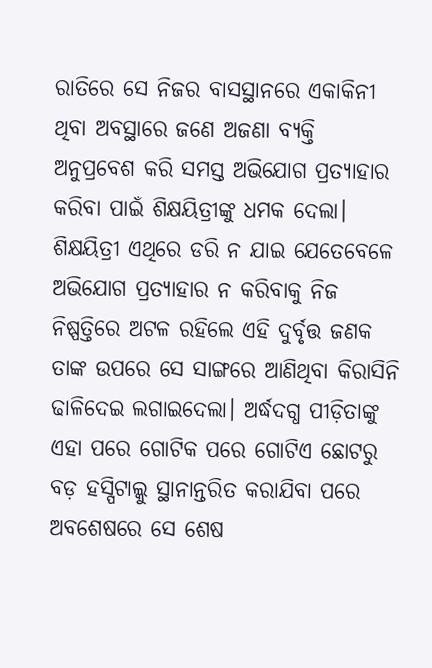ରାତିରେ ସେ ନିଜର ବାସସ୍ଥାନରେ ଏକାକିନୀ ଥିବା ଅବସ୍ଥାରେ ଜଣେ ଅଜଣା ବ୍ୟକ୍ତି ଅନୁପ୍ରବେଶ କରି ସମସ୍ତ ଅଭିଯୋଗ ପ୍ରତ୍ୟାହାର କରିବା ପାଇଁ ଶିକ୍ଷୟିତ୍ରୀଙ୍କୁ ଧମକ ଦେଲା। ଶିକ୍ଷୟିତ୍ରୀ ଏଥିରେ ଡରି ନ ଯାଇ ଯେତେବେଳେ ଅଭିଯୋଗ ପ୍ରତ୍ୟାହାର ନ କରିବାକୁ ନିଜ ନିଷ୍ପତ୍ତିରେ ଅଟଳ ରହିଲେ ଏହି ଦୁର୍ବୃତ୍ତ ଜଣକ ତାଙ୍କ ଉପରେ ସେ ସାଙ୍ଗରେ ଆଣିଥିବା କିରାସିନି ଢାଳିଦେଇ ଲଗାଇଦେଲା। ଅର୍ଦ୍ଧଦଗ୍ଧ ପୀଡ଼ିତାଙ୍କୁ ଏହା ପରେ ଗୋଟିକ ପରେ ଗୋଟିଏ ଛୋଟରୁ ବଡ଼ ହସ୍ପିଟାଲ୍କୁ ସ୍ଥାନାନ୍ତରିତ କରାଯିବା ପରେ ଅବଶେଷରେ ସେ ଶେଷ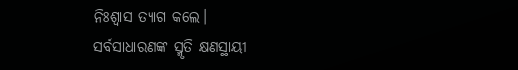ନିଃଶ୍ବାସ ତ୍ୟାଗ କଲେ।
ସର୍ବସାଧାରଣଙ୍କ ସ୍ମୃତି କ୍ଷଣସ୍ଥାୟୀ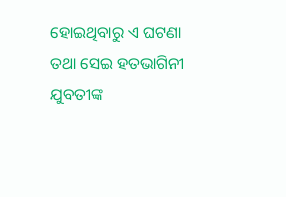ହୋଇଥିବାରୁ ଏ ଘଟଣା ତଥା ସେଇ ହତଭାଗିନୀ ଯୁବତୀଙ୍କ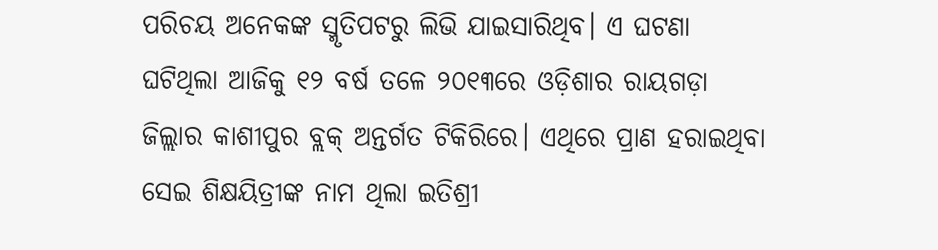ପରିଚୟ ଅନେକଙ୍କ ସ୍ମୃତିପଟରୁ ଲିଭି ଯାଇସାରିଥିବ। ଏ ଘଟଣା ଘଟିଥିଲା ଆଜିକୁ ୧୨ ବର୍ଷ ତଳେ ୨୦୧୩ରେ ଓଡ଼ିଶାର ରାୟଗଡ଼ା ଜିଲ୍ଲାର କାଶୀପୁର ବ୍ଲକ୍ ଅନ୍ତର୍ଗତ ଟିକିରିରେ। ଏଥିରେ ପ୍ରାଣ ହରାଇଥିବା ସେଇ ଶିକ୍ଷୟିତ୍ରୀଙ୍କ ନାମ ଥିଲା ଇତିଶ୍ରୀ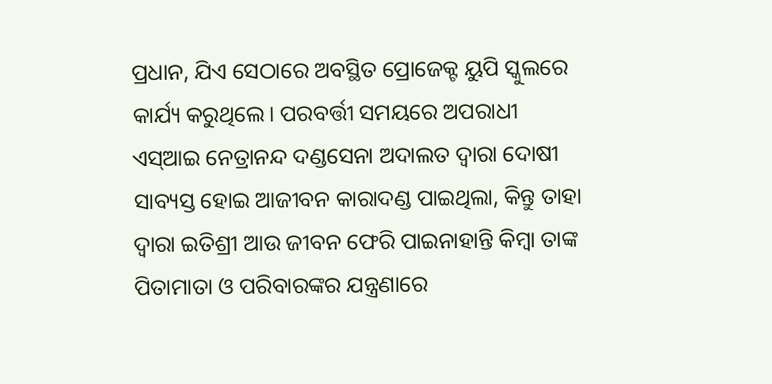ପ୍ରଧାନ, ଯିଏ ସେଠାରେ ଅବସ୍ଥିତ ପ୍ରୋଜେକ୍ଟ ୟୁପି ସ୍କୁଲରେ କାର୍ଯ୍ୟ କରୁଥିଲେ। ପରବର୍ତ୍ତୀ ସମୟରେ ଅପରାଧୀ ଏସ୍ଆଇ ନେତ୍ରାନନ୍ଦ ଦଣ୍ଡସେନା ଅଦାଲତ ଦ୍ବାରା ଦୋଷୀ ସାବ୍ୟସ୍ତ ହୋଇ ଆଜୀବନ କାରାଦଣ୍ଡ ପାଇଥିଲା, କିନ୍ତୁ ତାହା ଦ୍ବାରା ଇତିଶ୍ରୀ ଆଉ ଜୀବନ ଫେରି ପାଇନାହାନ୍ତି କିମ୍ବା ତାଙ୍କ ପିତାମାତା ଓ ପରିବାରଙ୍କର ଯନ୍ତ୍ରଣାରେ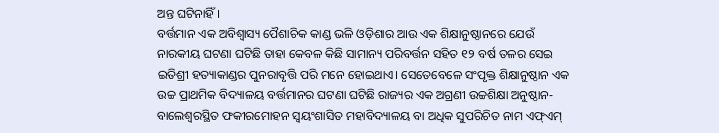ଅନ୍ତ ଘଟିନାହିଁ।
ବର୍ତ୍ତମାନ ଏକ ଅବିଶ୍ବାସ୍ୟ ପୈଶାଚିକ କାଣ୍ଡ ଭଳି ଓଡ଼ିଶାର ଆଉ ଏକ ଶିକ୍ଷାନୁଷ୍ଠାନରେ ଯେଉଁ ନାରକୀୟ ଘଟଣା ଘଟିଛି ତାହା କେବଳ କିଛି ସାମାନ୍ୟ ପରିବର୍ତ୍ତନ ସହିତ ୧୨ ବର୍ଷ ତଳର ସେଇ ଇତିଶ୍ରୀ ହତ୍ୟାକାଣ୍ଡର ପୁନରାବୃତ୍ତି ପରି ମନେ ହୋଇଥାଏ। ସେତେବେଳେ ସଂପୃକ୍ତ ଶିକ୍ଷାନୁଷ୍ଠାନ ଏକ ଉଚ୍ଚ ପ୍ରାଥମିକ ବିଦ୍ୟାଳୟ ବର୍ତ୍ତମାନର ଘଟଣା ଘଟିଛି ରାଜ୍ୟର ଏକ ଅଗ୍ରଣୀ ଉଚ୍ଚଶିକ୍ଷା ଅନୁଷ୍ଠାନ- ବାଲେଶ୍ବରସ୍ଥିତ ଫକୀରମୋହନ ସ୍ବୟଂଶାସିତ ମହାବିଦ୍ୟାଳୟ ବା ଅଧିକ ସୁପରିଚିତ ନାମ ଏଫ୍ଏମ୍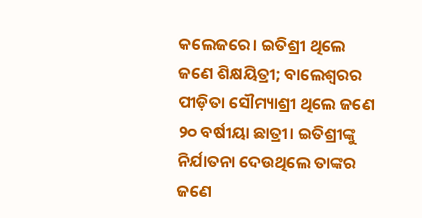କଲେଜରେ। ଇତିଶ୍ରୀ ଥିଲେ ଜଣେ ଶିକ୍ଷୟିତ୍ରୀ; ବାଲେଶ୍ବରର ପୀଡ଼ିତା ସୌମ୍ୟାଶ୍ରୀ ଥିଲେ ଜଣେ ୨୦ ବର୍ଷୀୟା ଛାତ୍ରୀ। ଇତିଶ୍ରୀଙ୍କୁ ନିର୍ଯାତନା ଦେଉଥିଲେ ତାଙ୍କର ଜଣେ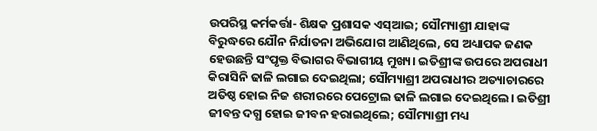ଉପରିସ୍ଥ କର୍ମକର୍ତ୍ତା- ଶିକ୍ଷକ ପ୍ରଶାସକ ଏସ୍ଆଇ; ସୌମ୍ୟାଶ୍ରୀ ଯାହାଙ୍କ ବିରୁଦ୍ଧରେ ଯୌନ ନିର୍ଯାତନା ଅଭିଯୋଗ ଆଣିଥିଲେ, ସେ ଅଧ୍ୟାପକ ଜଣକ ହେଉଛନ୍ତି ସଂପୃକ୍ତ ବିଭାଗର ବିଭାଗୀୟ ମୁଖ୍ୟ। ଇତିଶ୍ରୀଙ୍କ ଉପରେ ଅପରାଧୀ କିରାସିନି ଢାଳି ଲଗାଇ ଦେଇଥିଲା; ସୌମ୍ୟାଶ୍ରୀ ଅପରାଧୀର ଅତ୍ୟାଚାରରେ ଅତିଷ୍ଠ ହୋଇ ନିଜ ଶରୀରରେ ପେଟ୍ରୋଲ ଢାଳି ଲଗାଇ ଦେଇଥିଲେ। ଇତିଶ୍ରୀ ଜୀବନ୍ତ ଦଗ୍ଧ ହୋଇ ଜୀବନ ହରାଇଥିଲେ; ସୌମ୍ୟାଶ୍ରୀ ମଧ୍ୟ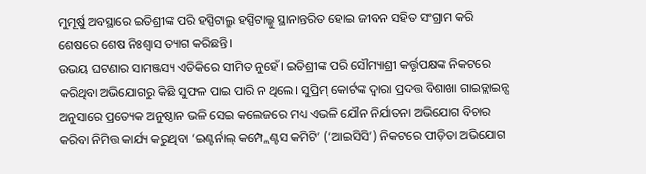ମୁମୂର୍ଷୁ ଅବସ୍ଥାରେ ଇତିଶ୍ରୀଙ୍କ ପରି ହସ୍ପିଟାଲ୍ରୁ ହସ୍ପିଟାଲ୍କୁ ସ୍ଥାନାନ୍ତରିତ ହୋଇ ଜୀବନ ସହିତ ସଂଗ୍ରାମ କରି ଶେଷରେ ଶେଷ ନିଃଶ୍ବାସ ତ୍ୟାଗ କରିଛନ୍ତି।
ଉଭୟ ଘଟଣାର ସାମଞ୍ଜସ୍ୟ ଏତିକିରେ ସୀମିତ ନୁହେଁ। ଇତିଶ୍ରୀଙ୍କ ପରି ସୌମ୍ୟାଶ୍ରୀ କର୍ତ୍ତୃପକ୍ଷଙ୍କ ନିକଟରେ କରିଥିବା ଅଭିଯୋଗରୁ କିଛି ସୁଫଳ ପାଇ ପାରି ନ ଥିଲେ। ସୁପ୍ରିମ୍ କୋର୍ଟଙ୍କ ଦ୍ବାରା ପ୍ରଦତ୍ତ ବିଶାଖା ଗାଇଡ୍ଲାଇନ୍ସ ଅନୁସାରେ ପ୍ରତ୍ୟେକ ଅନୁଷ୍ଠାନ ଭଳି ସେଇ କଲେଜରେ ମଧ୍ୟ ଏଭଳି ଯୌନ ନିର୍ଯାତନା ଅଭିଯୋଗ ବିଚାର କରିବା ନିମିତ୍ତ କାର୍ଯ୍ୟ କରୁଥିବା ‘ଇଣ୍ଟର୍ନାଲ୍ କମ୍ପ୍ଲେଣ୍ଟସ କମିଟି’ (‘ଆଇସିସି’) ନିକଟରେ ପୀଡ଼ିତା ଅଭିଯୋଗ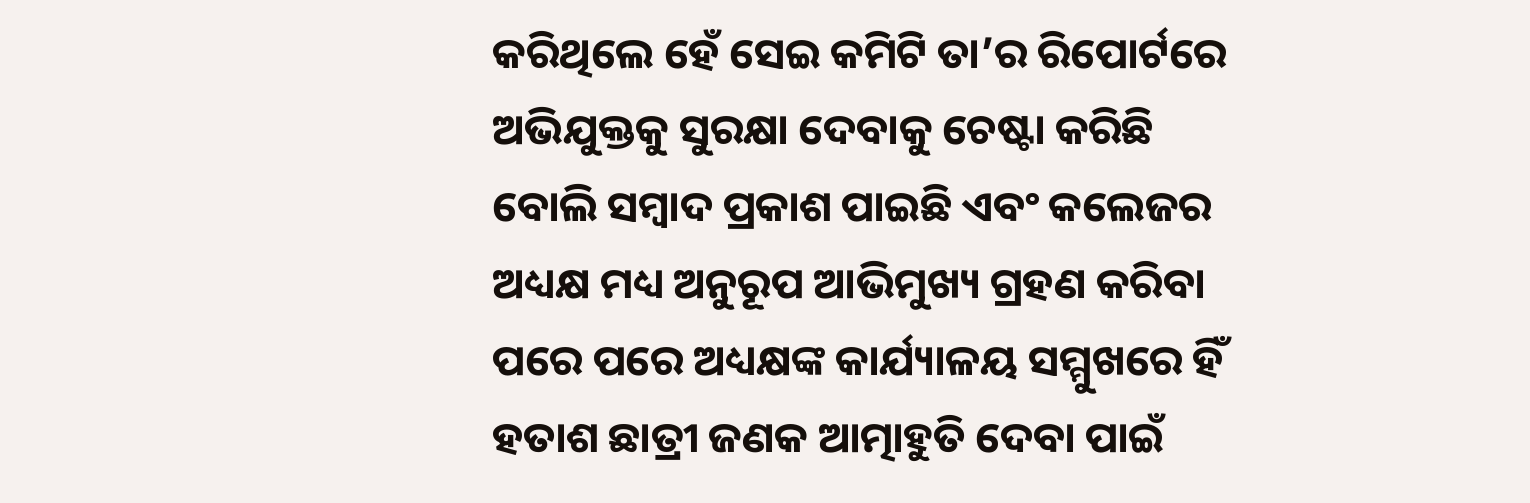କରିଥିଲେ ହେଁ ସେଇ କମିଟି ତା’ର ରିପୋର୍ଟରେ ଅଭିଯୁକ୍ତକୁ ସୁରକ୍ଷା ଦେବାକୁ ଚେଷ୍ଟା କରିଛି ବୋଲି ସମ୍ବାଦ ପ୍ରକାଶ ପାଇଛି ଏବଂ କଲେଜର ଅଧ୍ୟକ୍ଷ ମଧ୍ୟ ଅନୁରୂପ ଆଭିମୁଖ୍ୟ ଗ୍ରହଣ କରିବା ପରେ ପରେ ଅଧ୍ୟକ୍ଷଙ୍କ କାର୍ଯ୍ୟାଳୟ ସମ୍ମୁଖରେ ହିଁ ହତାଶ ଛାତ୍ରୀ ଜଣକ ଆତ୍ମାହୁତି ଦେବା ପାଇଁ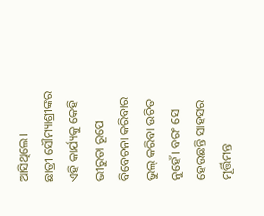ଆସିଥିଲେ।
ଛାତ୍ରୀ ସୌମ୍ୟାଶ୍ରୀଙ୍କର ଏହି କାର୍ଯ୍ୟକୁ କେହି ଭୀରୁତା ରୂପେ ବିବେଚନା କରିବାର ଭୁଲ୍ କରିବା ଉଚିତ ନୁହେଁ। ବରଂ ସେ ହେଉଛନ୍ତି ସାହସର ମୂର୍ତ୍ତିମନ୍ତ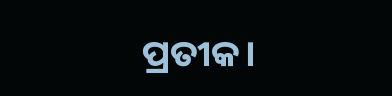ପ୍ରତୀକ।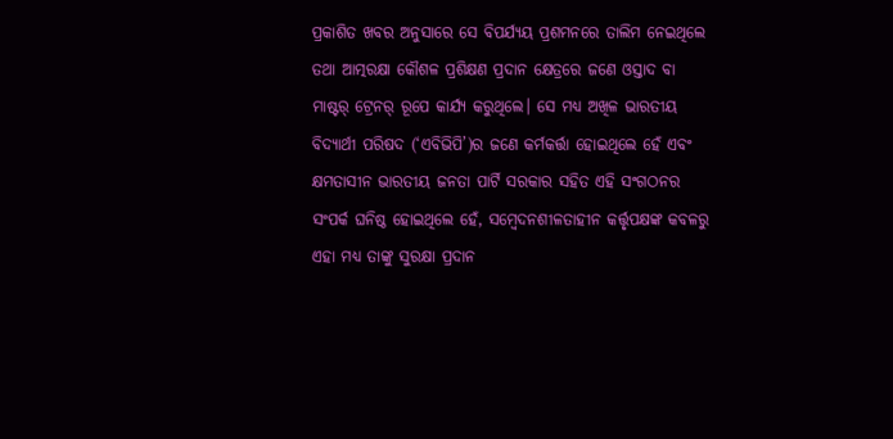ପ୍ରକାଶିତ ଖବର ଅନୁସାରେ ସେ ବିପର୍ଯ୍ୟୟ ପ୍ରଶମନରେ ତାଲିମ ନେଇଥିଲେ ତଥା ଆତ୍ମରକ୍ଷା କୌଶଳ ପ୍ରଶିକ୍ଷଣ ପ୍ରଦାନ କ୍ଷେତ୍ରରେ ଜଣେ ଓସ୍ତାଦ ବା ମାଷ୍ଟର୍ ଟ୍ରେନର୍ ରୂପେ କାର୍ଯ୍ୟ କରୁଥିଲେ। ସେ ମଧ୍ୟ ଅଖିଳ ଭାରତୀୟ ବିଦ୍ୟାର୍ଥୀ ପରିଷଦ (‘ଏବିଭିପି’)ର ଜଣେ କର୍ମକର୍ତ୍ତା ହୋଇଥିଲେ ହେଁ ଏବଂ କ୍ଷମତାସୀନ ଭାରତୀୟ ଜନତା ପାର୍ଟି ସରକାର ସହିତ ଏହି ସଂଗଠନର ସଂପର୍କ ଘନିଷ୍ଠ ହୋଇଥିଲେ ହେଁ, ସମ୍ବେଦନଶୀଳତାହୀନ କର୍ତ୍ତୃପକ୍ଷଙ୍କ କବଳରୁ ଏହା ମଧ୍ୟ ତାଙ୍କୁ ସୁରକ୍ଷା ପ୍ରଦାନ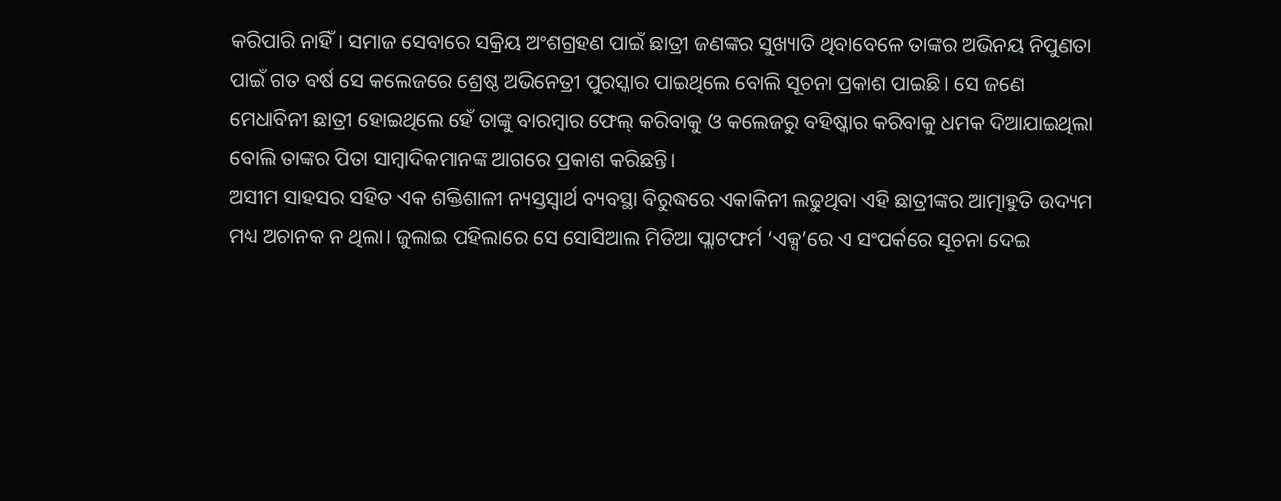କରିପାରି ନାହିଁ। ସମାଜ ସେବାରେ ସକ୍ରିୟ ଅଂଶଗ୍ରହଣ ପାଇଁ ଛାତ୍ରୀ ଜଣଙ୍କର ସୁଖ୍ୟାତି ଥିବାବେଳେ ତାଙ୍କର ଅଭିନୟ ନିପୁଣତା ପାଇଁ ଗତ ବର୍ଷ ସେ କଲେଜରେ ଶ୍ରେଷ୍ଠ ଅଭିନେତ୍ରୀ ପୁରସ୍କାର ପାଇଥିଲେ ବୋଲି ସୂଚନା ପ୍ରକାଶ ପାଇଛି। ସେ ଜଣେ ମେଧାବିନୀ ଛାତ୍ରୀ ହୋଇଥିଲେ ହେଁ ତାଙ୍କୁ ବାରମ୍ବାର ଫେଲ୍ କରିବାକୁ ଓ କଲେଜରୁ ବହିଷ୍କାର କରିବାକୁ ଧମକ ଦିଆଯାଇଥିଲା ବୋଲି ତାଙ୍କର ପିତା ସାମ୍ବାଦିକମାନଙ୍କ ଆଗରେ ପ୍ରକାଶ କରିଛନ୍ତି।
ଅସୀମ ସାହସର ସହିତ ଏକ ଶକ୍ତିଶାଳୀ ନ୍ୟସ୍ତସ୍ବାର୍ଥ ବ୍ୟବସ୍ଥା ବିରୁଦ୍ଧରେ ଏକାକିନୀ ଲଢୁଥିବା ଏହି ଛାତ୍ରୀଙ୍କର ଆତ୍ମାହୁତି ଉଦ୍ୟମ ମଧ୍ୟ ଅଚାନକ ନ ଥିଲା। ଜୁଲାଇ ପହିଲାରେ ସେ ସୋସିଆଲ ମିଡିଆ ପ୍ଲାଟଫର୍ମ ‘ଏକ୍ସ’ରେ ଏ ସଂପର୍କରେ ସୂଚନା ଦେଇ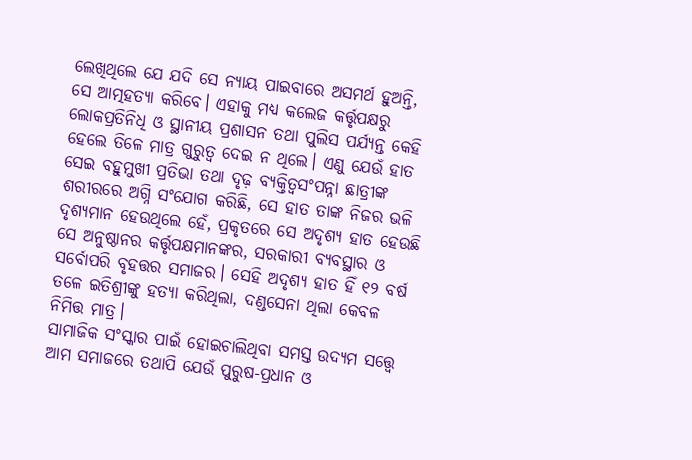ଲେଖିଥିଲେ ଯେ ଯଦି ସେ ନ୍ୟାୟ ପାଇବାରେ ଅସମର୍ଥ ହୁଅନ୍ତି, ସେ ଆତ୍ମହତ୍ୟା କରିବେ। ଏହାକୁ ମଧ୍ୟ କଲେଜ କର୍ତ୍ତୃପକ୍ଷରୁ ଲୋକପ୍ରତିନିଧି ଓ ସ୍ଥାନୀୟ ପ୍ରଶାସନ ତଥା ପୁଲିସ ପର୍ଯ୍ୟନ୍ତ କେହି ହେଲେ ତିଳେ ମାତ୍ର ଗୁରୁତ୍ବ ଦେଇ ନ ଥିଲେ। ଏଣୁ ଯେଉଁ ହାତ ସେଇ ବହୁମୁଖୀ ପ୍ରତିଭା ତଥା ଦୃଢ଼ ବ୍ୟକ୍ତିତ୍ବସଂପନ୍ନା ଛାତ୍ରୀଙ୍କ ଶରୀରରେ ଅଗ୍ନି ସଂଯୋଗ କରିଛି, ସେ ହାତ ତାଙ୍କ ନିଜର ଭଳି ଦୃଶ୍ୟମାନ ହେଉଥିଲେ ହେଁ, ପ୍ରକୃତରେ ସେ ଅଦୃଶ୍ୟ ହାତ ହେଉଛି ସେ ଅନୁଷ୍ଠାନର କର୍ତ୍ତୃପକ୍ଷମାନଙ୍କର, ସରକାରୀ ବ୍ୟବସ୍ଥାର ଓ ସର୍ବୋପରି ବୃହତ୍ତର ସମାଜର। ସେହି ଅଦୃଶ୍ୟ ହାତ ହିଁ ୧୨ ବର୍ଷ ତଳେ ଇତିଶ୍ରୀଙ୍କୁ ହତ୍ୟା କରିଥିଲା, ଦଣ୍ଡସେନା ଥିଲା କେବଳ ନିମିତ୍ତ ମାତ୍ର।
ସାମାଜିକ ସଂସ୍କାର ପାଇଁ ହୋଇଚାଲିଥିବା ସମସ୍ତ ଉଦ୍ୟମ ସତ୍ତ୍ବେ ଆମ ସମାଜରେ ତଥାପି ଯେଉଁ ପୁରୁଷ-ପ୍ରଧାନ ଓ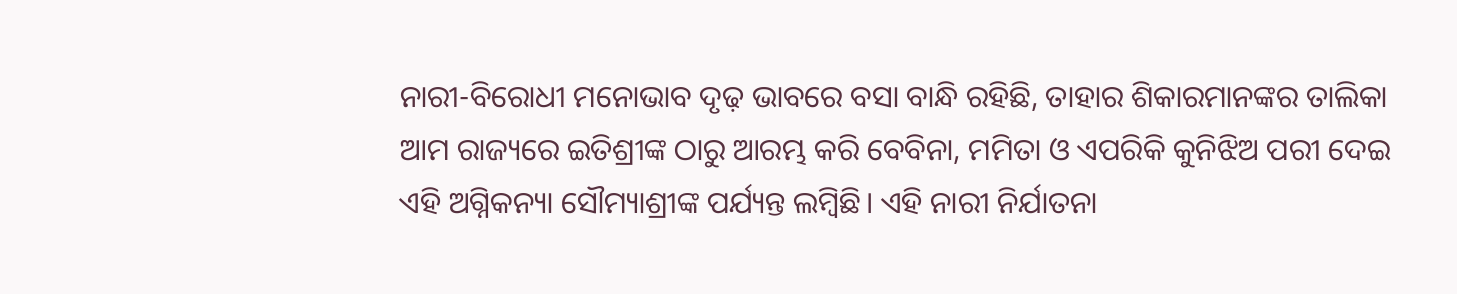ନାରୀ-ବିରୋଧୀ ମନୋଭାବ ଦୃଢ଼ ଭାବରେ ବସା ବାନ୍ଧି ରହିଛି, ତାହାର ଶିକାରମାନଙ୍କର ତାଲିକା ଆମ ରାଜ୍ୟରେ ଇତିଶ୍ରୀଙ୍କ ଠାରୁ ଆରମ୍ଭ କରି ବେବିନା, ମମିତା ଓ ଏପରିକି କୁନିଝିଅ ପରୀ ଦେଇ ଏହି ଅଗ୍ନିକନ୍ୟା ସୌମ୍ୟାଶ୍ରୀଙ୍କ ପର୍ଯ୍ୟନ୍ତ ଲମ୍ବିଛି। ଏହି ନାରୀ ନିର୍ଯାତନା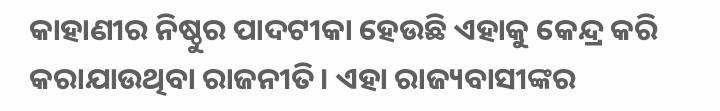କାହାଣୀର ନିଷ୍ଠୁର ପାଦଟୀକା ହେଉଛି ଏହାକୁ କେନ୍ଦ୍ର କରି କରାଯାଉଥିବା ରାଜନୀତି। ଏହା ରାଜ୍ୟବାସୀଙ୍କର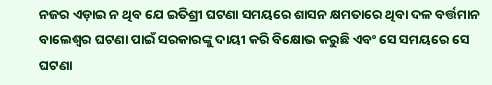ନଜର ଏଡ଼ାଇ ନ ଥିବ ଯେ ଇତିଶ୍ରୀ ଘଟଣା ସମୟରେ ଶାସନ କ୍ଷମତାରେ ଥିବା ଦଳ ବର୍ତ୍ତମାନ ବାଲେଶ୍ବର ଘଟଣା ପାଇଁ ସରକାରଙ୍କୁ ଦାୟୀ କରି ବିକ୍ଷୋଭ କରୁଛି ଏବଂ ସେ ସମୟରେ ସେ ଘଟଣା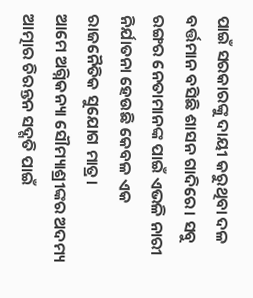ପାଇଁ ସରକାରଙ୍କୁ ଦାୟୀ କରୁଥିବା ଦଳ ବର୍ତ୍ତମାନ ବସିଛି ଶାସନ ଗାଦିରେ। ସବୁ ରଙ୍ଗର ନେତାମାନଙ୍କ ପାଇଁ ଏଭଳି ନାରୀ ନିର୍ଯାତନା ହେଉଛି କେବଳ ଏକ ରାଜନୈତିକ ସୁଯୋଗ ମାତ୍ର।
ଆମେ ଅଗ୍ନିକନ୍ୟା ସୌମ୍ୟାଶ୍ରୀଙ୍କର ଅଦମ୍ୟ ଆତ୍ମାର ଚିରନ୍ତନ ସଦ୍ଗତି ପାଇଁ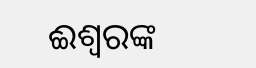ଈଶ୍ବରଙ୍କ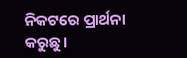ନିକଟରେ ପ୍ରାର୍ଥନା କରୁଛୁ।